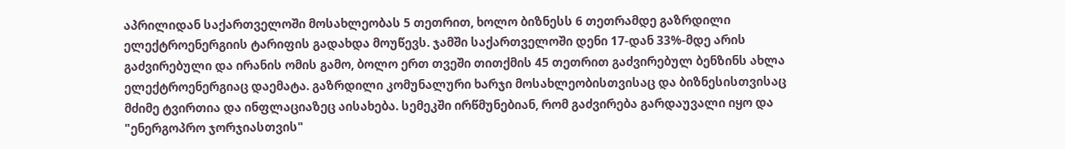აპრილიდან საქართველოში მოსახლეობას 5 თეთრით, ხოლო ბიზნესს 6 თეთრამდე გაზრდილი ელექტროენერგიის ტარიფის გადახდა მოუწევს. ჯამში საქართველოში დენი 17-დან 33%-მდე არის გაძვირებული და ირანის ომის გამო, ბოლო ერთ თვეში თითქმის 45 თეთრით გაძვირებულ ბენზინს ახლა ელექტროენერგიაც დაემატა. გაზრდილი კომუნალური ხარჯი მოსახლეობისთვისაც და ბიზნესისთვისაც მძიმე ტვირთია და ინფლაციაზეც აისახება. სემეკში ირწმუნებიან, რომ გაძვირება გარდაუვალი იყო და "ენერგოპრო ჯორჯიასთვის"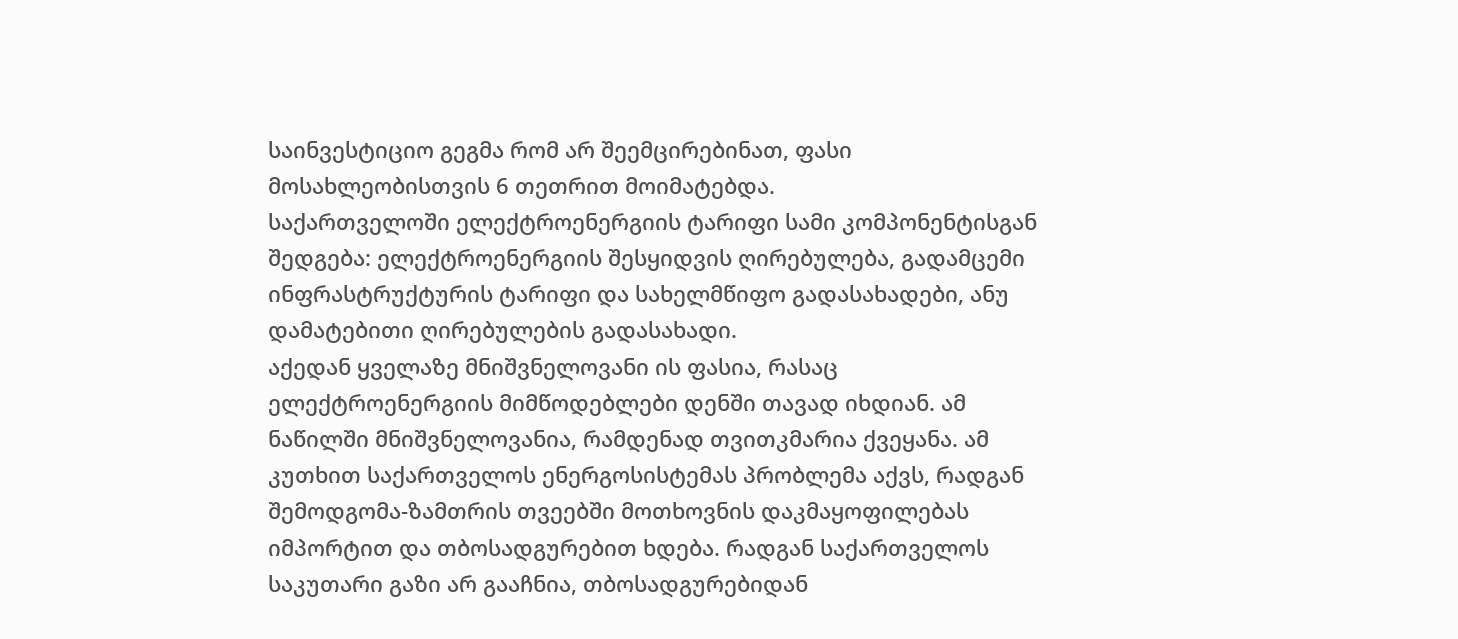საინვესტიციო გეგმა რომ არ შეემცირებინათ, ფასი მოსახლეობისთვის 6 თეთრით მოიმატებდა.
საქართველოში ელექტროენერგიის ტარიფი სამი კომპონენტისგან შედგება: ელექტროენერგიის შესყიდვის ღირებულება, გადამცემი ინფრასტრუქტურის ტარიფი და სახელმწიფო გადასახადები, ანუ დამატებითი ღირებულების გადასახადი.
აქედან ყველაზე მნიშვნელოვანი ის ფასია, რასაც ელექტროენერგიის მიმწოდებლები დენში თავად იხდიან. ამ ნაწილში მნიშვნელოვანია, რამდენად თვითკმარია ქვეყანა. ამ კუთხით საქართველოს ენერგოსისტემას პრობლემა აქვს, რადგან შემოდგომა-ზამთრის თვეებში მოთხოვნის დაკმაყოფილებას იმპორტით და თბოსადგურებით ხდება. რადგან საქართველოს საკუთარი გაზი არ გააჩნია, თბოსადგურებიდან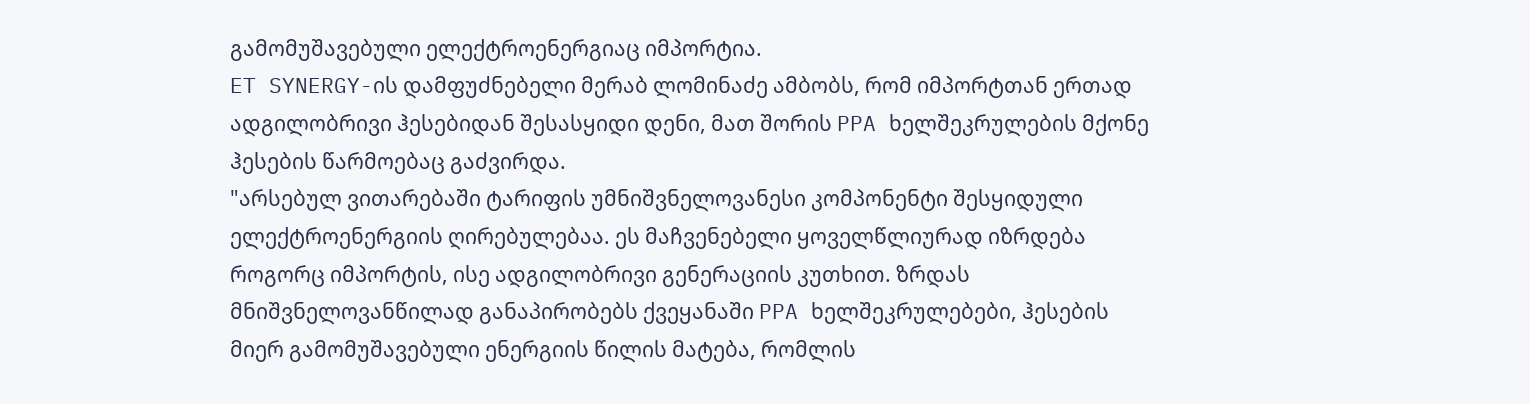გამომუშავებული ელექტროენერგიაც იმპორტია.
ET SYNERGY-ის დამფუძნებელი მერაბ ლომინაძე ამბობს, რომ იმპორტთან ერთად ადგილობრივი ჰესებიდან შესასყიდი დენი, მათ შორის PPA ხელშეკრულების მქონე ჰესების წარმოებაც გაძვირდა.
"არსებულ ვითარებაში ტარიფის უმნიშვნელოვანესი კომპონენტი შესყიდული ელექტროენერგიის ღირებულებაა. ეს მაჩვენებელი ყოველწლიურად იზრდება როგორც იმპორტის, ისე ადგილობრივი გენერაციის კუთხით. ზრდას მნიშვნელოვანწილად განაპირობებს ქვეყანაში PPA ხელშეკრულებები, ჰესების მიერ გამომუშავებული ენერგიის წილის მატება, რომლის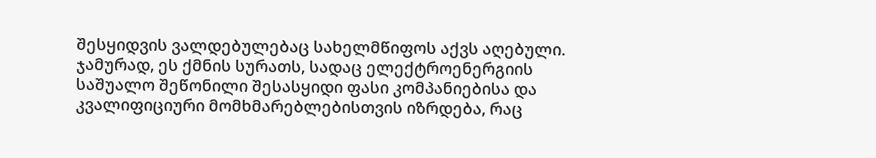შესყიდვის ვალდებულებაც სახელმწიფოს აქვს აღებული. ჯამურად, ეს ქმნის სურათს, სადაც ელექტროენერგიის საშუალო შეწონილი შესასყიდი ფასი კომპანიებისა და კვალიფიციური მომხმარებლებისთვის იზრდება, რაც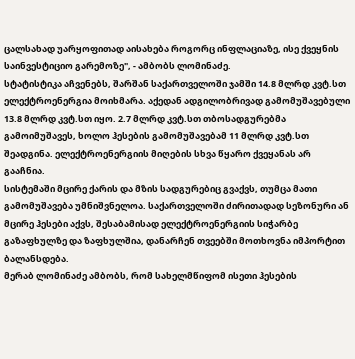ცალსახად უარყოფითად აისახება როგორც ინფლაციაზე, ისე ქვეყნის საინვესტიციო გარემოზე", - ამბობს ლომინაძე.
სტატისტიკა აჩვენებს, შარშან საქართველოში ჯამში 14.8 მლრდ კვტ.სთ ელექტროენერგია მოიხმარა. აქედან ადგილობრივად გამომუშავებული 13.8 მლრდ კვტ.სთ იყო. 2.7 მლრდ კვტ.სთ თბოსადგურებმა გამოიმუშავეს, ხოლო ჰესების გამომუშავებამ 11 მლრდ კვტ.სთ შეადგინა. ელექტროენერგიის მიღების სხვა წყარო ქვეყანას არ გააჩნია.
სისტემაში მცირე ქარის და მზის სადგურებიც გვაქვს, თუმცა მათი გამომუშავება უმნიშვნელოა. საქართველოში ძირითადად სეზონური ან მცირე ჰესები აქვს, შესაბამისად ელექტროენერგიის სიჭარბე გაზაფხულზე და ზაფხულშია, დანარჩენ თვეებში მოთხოვნა იმპორტით ბალანსდება.
მერაბ ლომინაძე ამბობს, რომ სახელმწიფომ ისეთი ჰესების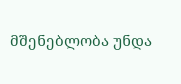მშენებლობა უნდა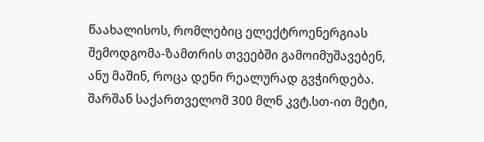წაახალისოს, რომლებიც ელექტროენერგიას შემოდგომა-ზამთრის თვეებში გამოიმუშავებენ, ანუ მაშინ, როცა დენი რეალურად გვჭირდება. შარშან საქართველომ 300 მლნ კვტ.სთ-ით მეტი,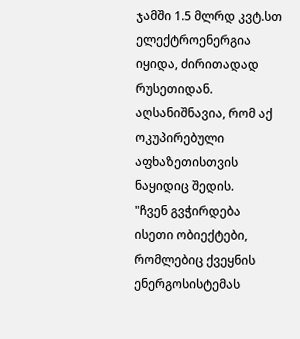ჯამში 1.5 მლრდ კვტ.სთ ელექტროენერგია იყიდა, ძირითადად რუსეთიდან. აღსანიშნავია, რომ აქ ოკუპირებული აფხაზეთისთვის ნაყიდიც შედის.
"ჩვენ გვჭირდება ისეთი ობიექტები, რომლებიც ქვეყნის ენერგოსისტემას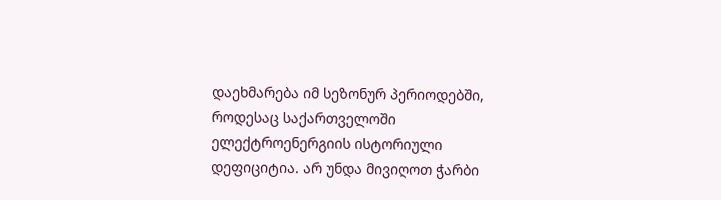დაეხმარება იმ სეზონურ პერიოდებში, როდესაც საქართველოში ელექტროენერგიის ისტორიული დეფიციტია. არ უნდა მივიღოთ ჭარბი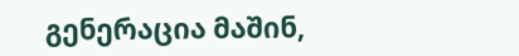გენერაცია მაშინ,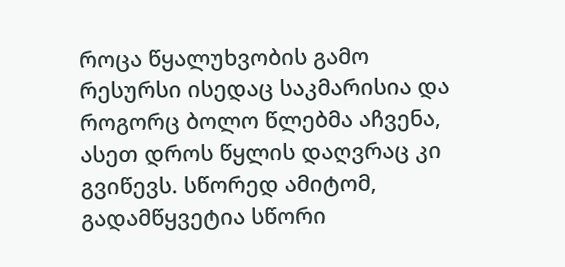როცა წყალუხვობის გამო რესურსი ისედაც საკმარისია და როგორც ბოლო წლებმა აჩვენა, ასეთ დროს წყლის დაღვრაც კი გვიწევს. სწორედ ამიტომ, გადამწყვეტია სწორი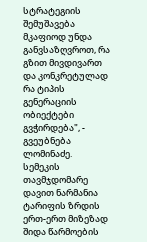სტრატეგიის შემუშავება მკაფიოდ უნდა განვსაზღვროთ, რა გზით მივდივართ და კონკრეტულად რა ტიპის გენერაციის ობიექტები გვჭირდება", - გვეუბნება ლომინაძე.
სემეკის თავმჯდომარე დავით ნარმანია ტარიფის ზრდის ერთ-ერთ მიზეზად შიდა წარმოების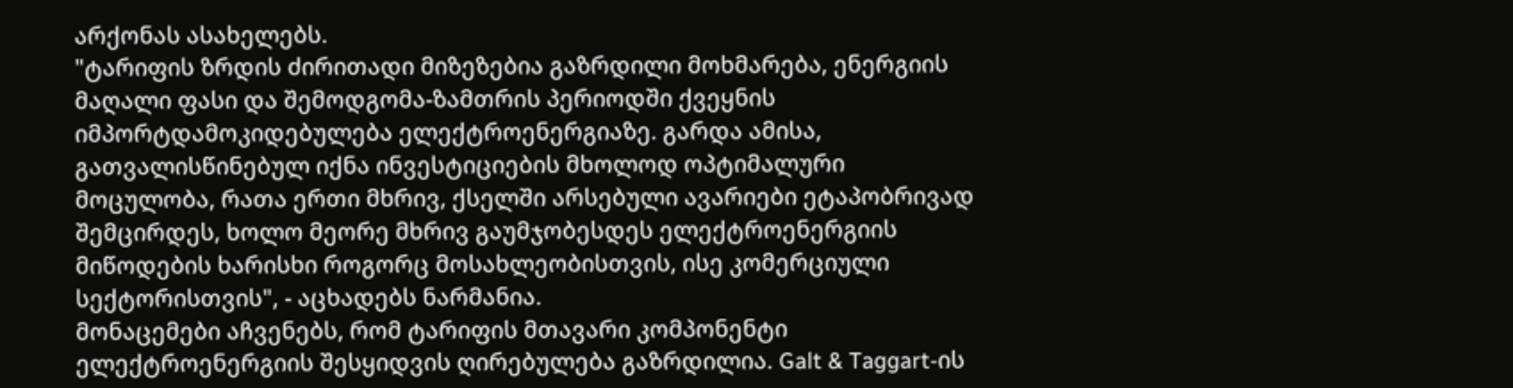არქონას ასახელებს.
"ტარიფის ზრდის ძირითადი მიზეზებია გაზრდილი მოხმარება, ენერგიის მაღალი ფასი და შემოდგომა-ზამთრის პერიოდში ქვეყნის იმპორტდამოკიდებულება ელექტროენერგიაზე. გარდა ამისა, გათვალისწინებულ იქნა ინვესტიციების მხოლოდ ოპტიმალური მოცულობა, რათა ერთი მხრივ, ქსელში არსებული ავარიები ეტაპობრივად შემცირდეს, ხოლო მეორე მხრივ გაუმჯობესდეს ელექტროენერგიის მიწოდების ხარისხი როგორც მოსახლეობისთვის, ისე კომერციული სექტორისთვის", - აცხადებს ნარმანია.
მონაცემები აჩვენებს, რომ ტარიფის მთავარი კომპონენტი ელექტროენერგიის შესყიდვის ღირებულება გაზრდილია. Galt & Taggart-ის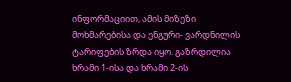ინფორმაციით, ამის მიზეზი მოხმარებისა და ენგური- ვარდნილის ტარიფების ზრდა იყო. გაზრდილია ხრამი 1-ისა და ხრამი 2-ის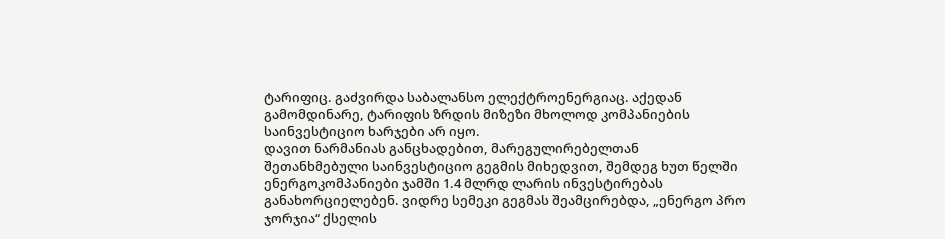ტარიფიც. გაძვირდა საბალანსო ელექტროენერგიაც. აქედან გამომდინარე, ტარიფის ზრდის მიზეზი მხოლოდ კომპანიების საინვესტიციო ხარჯები არ იყო.
დავით ნარმანიას განცხადებით, მარეგულირებელთან შეთანხმებული საინვესტიციო გეგმის მიხედვით, შემდეგ ხუთ წელში ენერგოკომპანიები ჯამში 1.4 მლრდ ლარის ინვესტირებას განახორციელებენ. ვიდრე სემეკი გეგმას შეამცირებდა, „ენერგო პრო ჯორჯია“ ქსელის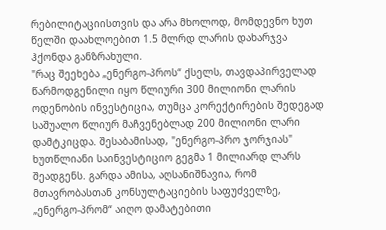რებილიტაციისთვის და არა მხოლოდ, მომდევნო ხუთ წელში დაახლოებით 1.5 მლრდ ლარის დახარჯვა ჰქონდა განზრახული.
"რაც შეეხება „ენერგო-პროს“ ქსელს, თავდაპირველად წარმოდგენილი იყო წლიური 300 მილიონი ლარის ოდენობის ინვესტიცია, თუმცა კორექტირების შედეგად საშუალო წლიურ მაჩვენებლად 200 მილიონი ლარი დამტკიცდა. შესაბამისად, "ენერგო-პრო ჯორჯიას" ხუთწლიანი საინვესტიციო გეგმა 1 მილიარდ ლარს შეადგენს. გარდა ამისა, აღსანიშნავია, რომ მთავრობასთან კონსულტაციების საფუძველზე, „ენერგო-პრომ“ აიღო დამატებითი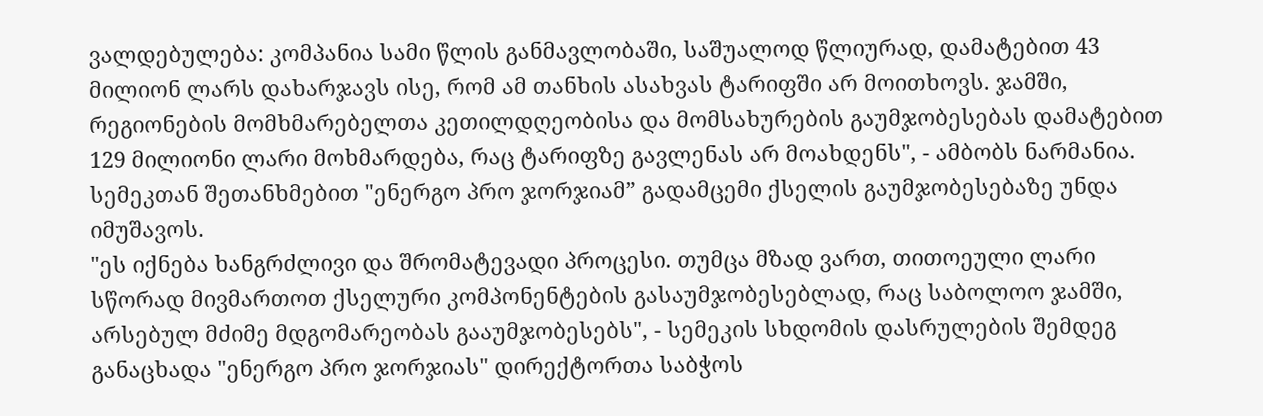ვალდებულება: კომპანია სამი წლის განმავლობაში, საშუალოდ წლიურად, დამატებით 43 მილიონ ლარს დახარჯავს ისე, რომ ამ თანხის ასახვას ტარიფში არ მოითხოვს. ჯამში, რეგიონების მომხმარებელთა კეთილდღეობისა და მომსახურების გაუმჯობესებას დამატებით 129 მილიონი ლარი მოხმარდება, რაც ტარიფზე გავლენას არ მოახდენს", - ამბობს ნარმანია.
სემეკთან შეთანხმებით "ენერგო პრო ჯორჯიამ” გადამცემი ქსელის გაუმჯობესებაზე უნდა იმუშავოს.
"ეს იქნება ხანგრძლივი და შრომატევადი პროცესი. თუმცა მზად ვართ, თითოეული ლარი სწორად მივმართოთ ქსელური კომპონენტების გასაუმჯობესებლად, რაც საბოლოო ჯამში, არსებულ მძიმე მდგომარეობას გააუმჯობესებს", - სემეკის სხდომის დასრულების შემდეგ განაცხადა "ენერგო პრო ჯორჯიას" დირექტორთა საბჭოს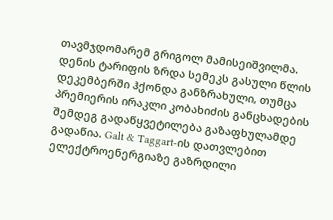თავმჯდომარემ გრიგოლ მამისეიშვილმა.
დენის ტარიფის ზრდა სემეკს გასული წლის დეკემბერში ჰქონდა განზრახული, თუმცა პრემიერის ირაკლი კობახიძის განცხადების შემდეგ გადაწყვეტილება გაზაფხულამდე გადაწია. Galt & Taggart-ის დათვლებით ელექტროენერგიაზე გაზრდილი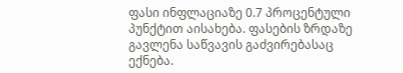ფასი ინფლაციაზე 0.7 პროცენტული პუნქტით აისახება. ფასების ზრდაზე გავლენა საწვავის გაძვირებასაც ექნება.